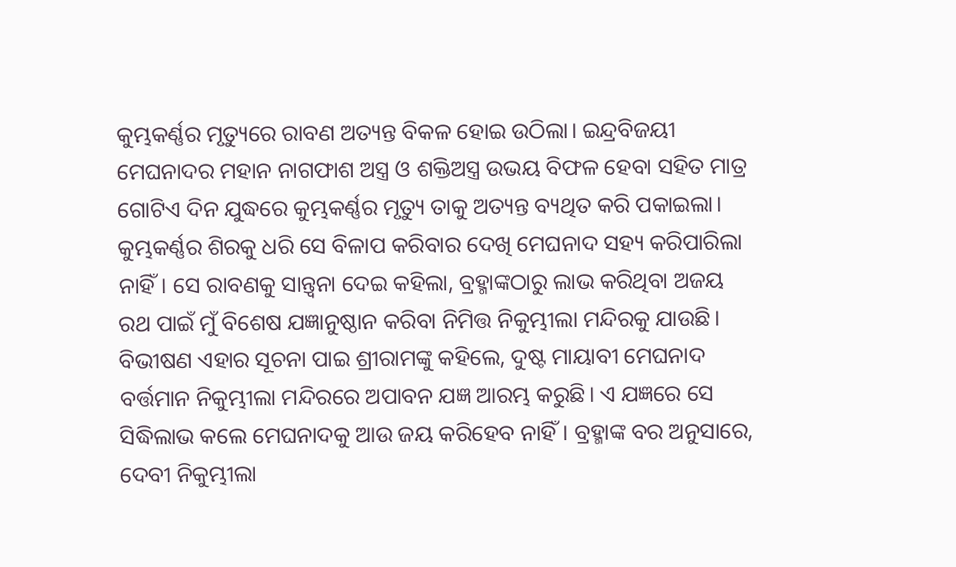କୁମ୍ଭକର୍ଣ୍ଣର ମୃତ୍ୟୁରେ ରାବଣ ଅତ୍ୟନ୍ତ ବିକଳ ହୋଇ ଉଠିଲା। ଇନ୍ଦ୍ରବିଜୟୀ ମେଘନାଦର ମହାନ ନାଗଫାଶ ଅସ୍ତ୍ର ଓ ଶକ୍ତିଅସ୍ତ୍ର ଉଭୟ ବିଫଳ ହେବା ସହିତ ମାତ୍ର ଗୋଟିଏ ଦିନ ଯୁଦ୍ଧରେ କୁମ୍ଭକର୍ଣ୍ଣର ମୃତ୍ୟୁ ତାକୁ ଅତ୍ୟନ୍ତ ବ୍ୟଥିତ କରି ପକାଇଲା। କୁମ୍ଭକର୍ଣ୍ଣର ଶିରକୁ ଧରି ସେ ବିଳାପ କରିବାର ଦେଖି ମେଘନାଦ ସହ୍ୟ କରିପାରିଲା ନାହିଁ। ସେ ରାବଣକୁ ସାନ୍ତ୍ବନା ଦେଇ କହିଲା, ବ୍ରହ୍ମାଙ୍କଠାରୁ ଲାଭ କରିଥିବା ଅଜୟ ରଥ ପାଇଁ ମୁଁ ବିଶେଷ ଯଜ୍ଞାନୁଷ୍ଠାନ କରିବା ନିମିତ୍ତ ନିକୁମ୍ଭୀଲା ମନ୍ଦିରକୁ ଯାଉଛି। ବିଭୀଷଣ ଏହାର ସୂଚନା ପାଇ ଶ୍ରୀରାମଙ୍କୁ କହିଲେ, ଦୁଷ୍ଟ ମାୟାବୀ ମେଘନାଦ ବର୍ତ୍ତମାନ ନିକୁମ୍ଭୀଲା ମନ୍ଦିରରେ ଅପାବନ ଯଜ୍ଞ ଆରମ୍ଭ କରୁଛି। ଏ ଯଜ୍ଞରେ ସେ ସିଦ୍ଧିଲାଭ କଲେ ମେଘନାଦକୁ ଆଉ ଜୟ କରିହେବ ନାହିଁ। ବ୍ରହ୍ମାଙ୍କ ବର ଅନୁସାରେ, ଦେବୀ ନିକୁମ୍ଭୀଲା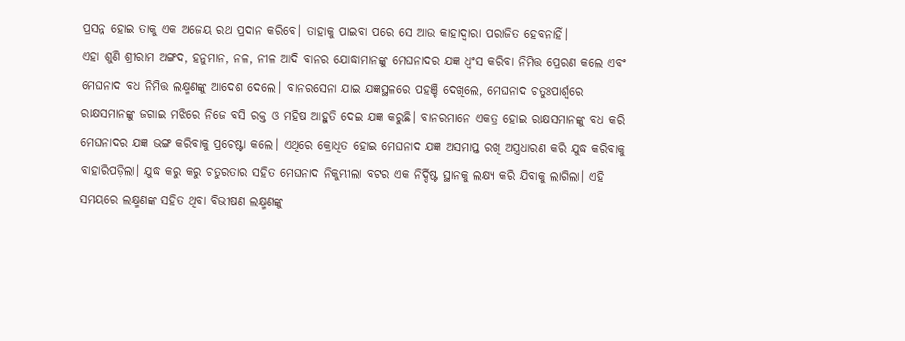ପ୍ରସନ୍ନ ହୋଇ ତାକୁ ଏକ ଅଜେୟ ରଥ ପ୍ରଦାନ କରିବେ। ତାହାକୁ ପାଇବା ପରେ ସେ ଆଉ କାହାଦ୍ବାରା ପରାଜିତ ହେବନାହିଁ।
ଏହା ଶୁଣି ଶ୍ରୀରାମ ଅଙ୍ଗଦ, ହନୁମାନ, ନଳ, ନୀଳ ଆଦି ବାନର ଯୋଦ୍ଧାମାନଙ୍କୁ ମେଘନାଦର ଯଜ୍ଞ ଧ୍ବଂସ କରିବା ନିମିତ୍ତ ପ୍ରେରଣ କଲେ ଏବଂ ମେଘନାଦ ବଧ ନିମିତ୍ତ ଲକ୍ଷ୍ମଣଙ୍କୁ ଆଦେଶ ଦେଲେ। ବାନରସେନା ଯାଇ ଯଜ୍ଞସ୍ଥଳରେ ପହଞ୍ଚି ଦେଖିଲେ, ମେଘନାଦ ଚତୁଃପାର୍ଶ୍ବରେ ରାକ୍ଷସମାନଙ୍କୁ ଜଗାଇ ମଝିରେ ନିଜେ ବସି ରକ୍ତ ଓ ମହିଷ ଆହୁତି ଦେଇ ଯଜ୍ଞ କରୁଛି। ବାନରମାନେ ଏକତ୍ର ହୋଇ ରାକ୍ଷସମାନଙ୍କୁ ବଧ କରି ମେଘନାଦର ଯଜ୍ଞ ଭଙ୍ଗ କରିବାକୁ ପ୍ରଚେଷ୍ଟା କଲେ। ଏଥିରେ କ୍ରୋଧିତ ହୋଇ ମେଘନାଦ ଯଜ୍ଞ ଅସମାପ୍ତ ରଖି ଅସ୍ତ୍ରଧାରଣ କରି ଯୁଦ୍ଧ କରିବାକୁ ବାହାରିପଡ଼ିଲା। ଯୁଦ୍ଧ କରୁ କରୁ ଚତୁରତାର ସହିତ ମେଘନାଦ ନିକୁମ୍ଭୀଲା ବଟର ଏକ ନିର୍ଦ୍ଦିଷ୍ଟ ସ୍ଥାନକୁ ଲକ୍ଷ୍ୟ କରି ଯିବାକୁ ଲାଗିଲା। ଏହି ସମୟରେ ଲକ୍ଷ୍ମଣଙ୍କ ସହିତ ଥିବା ବିଭୀଷଣ ଲକ୍ଷ୍ମଣଙ୍କୁ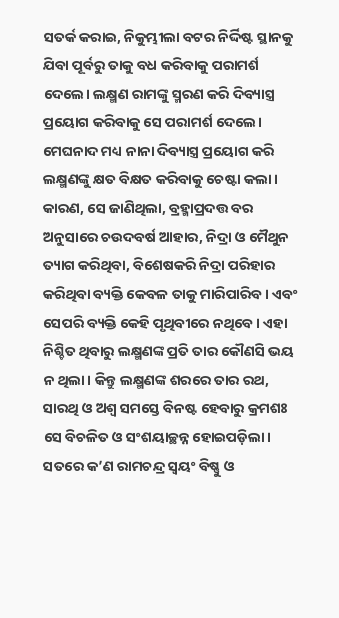ସତର୍କ କରାଇ, ନିକୁମ୍ଭୀଲା ବଟର ନିର୍ଦ୍ଦିଷ୍ଟ ସ୍ଥାନକୁ ଯିବା ପୂର୍ବରୁ ତାକୁ ବଧ କରିବାକୁ ପରାମର୍ଶ ଦେଲେ। ଲକ୍ଷ୍ମଣ ରାମଙ୍କୁ ସ୍ମରଣ କରି ଦିବ୍ୟାସ୍ତ୍ର ପ୍ରୟୋଗ କରିବାକୁ ସେ ପରାମର୍ଶ ଦେଲେ।
ମେଘନାଦ ମଧ୍ୟ ନାନା ଦିବ୍ୟାସ୍ତ୍ର ପ୍ରୟୋଗ କରି ଲକ୍ଷ୍ମଣଙ୍କୁ କ୍ଷତ ବିକ୍ଷତ କରିବାକୁ ଚେଷ୍ଟା କଲା। କାରଣ, ସେ ଜାଣିଥିଲା, ବ୍ରହ୍ମାପ୍ରଦତ୍ତ ବର ଅନୁସାରେ ଚଉଦବର୍ଷ ଆହାର, ନିଦ୍ରା ଓ ମୈଥୁନ ତ୍ୟାଗ କରିଥିବା, ବିଶେଷକରି ନିଦ୍ରା ପରିହାର କରିଥିବା ବ୍ୟକ୍ତି କେବଳ ତାକୁ ମାରିପାରିବ। ଏବଂ ସେପରି ବ୍ୟକ୍ତି କେହି ପୃଥିବୀରେ ନଥିବେ। ଏହା ନିଶ୍ଚିତ ଥିବାରୁ ଲକ୍ଷ୍ମଣଙ୍କ ପ୍ରତି ତାର କୌଣସି ଭୟ ନ ଥିଲା। କିନ୍ତୁ ଲକ୍ଷ୍ମଣଙ୍କ ଶରରେ ତାର ରଥ, ସାରଥି ଓ ଅଶ୍ବ ସମସ୍ତେ ବିନଷ୍ଟ ହେବାରୁ କ୍ରମଶଃ ସେ ବିଚଳିତ ଓ ସଂଶୟାଚ୍ଛନ୍ନ ହୋଇପଡ଼ିଲା। ସତରେ କ’ଣ ରାମଚନ୍ଦ୍ର ସ୍ବୟଂ ବିଷ୍ଣୁ ଓ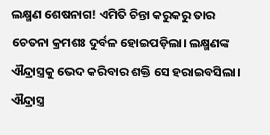ଲକ୍ଷ୍ମଣ ଶେଷନାଗ! ଏମିତି ଚିନ୍ତା କରୁକରୁ ତାର ଚେତନା କ୍ରମଶଃ ଦୁର୍ବଳ ହୋଇପଡ଼ିଲା। ଲକ୍ଷ୍ମଣଙ୍କ ଐନ୍ଦ୍ରାସ୍ତ୍ରକୁ ଭେଦ କରିବାର ଶକ୍ତି ସେ ହରାଇବସିଲା। ଐନ୍ଦ୍ରାସ୍ତ୍ର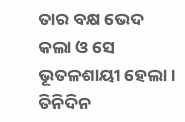ତାର ବକ୍ଷ ଭେଦ କଲା ଓ ସେ ଭୂତଳଶାୟୀ ହେଲା। ତିନିଦିନ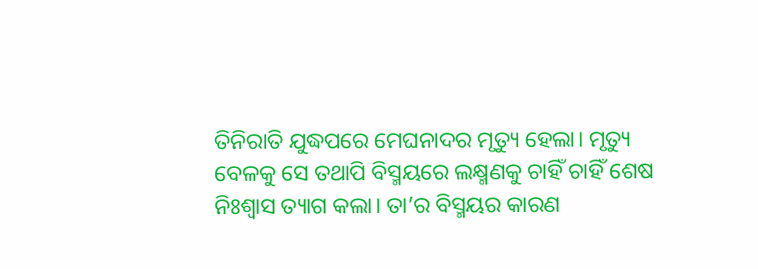ତିନିରାତି ଯୁଦ୍ଧପରେ ମେଘନାଦର ମୃତ୍ୟୁ ହେଲା। ମୃତ୍ୟୁ ବେଳକୁ ସେ ତଥାପି ବିସ୍ମୟରେ ଲକ୍ଷ୍ମଣକୁ ଚାହିଁ ଚାହିଁ ଶେଷ ନିଃଶ୍ବାସ ତ୍ୟାଗ କଲା। ତା’ର ବିସ୍ମୟର କାରଣ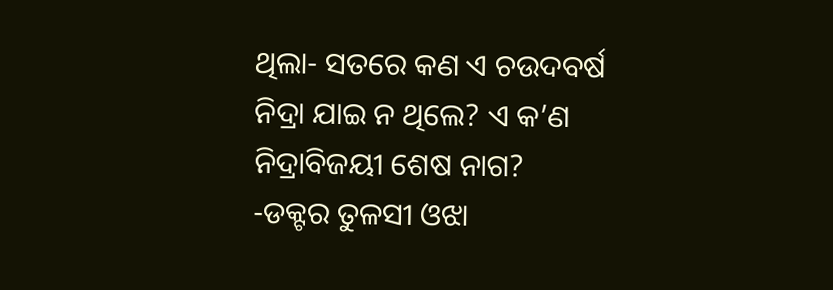ଥିଲା- ସତରେ କଣ ଏ ଚଉଦବର୍ଷ ନିଦ୍ରା ଯାଇ ନ ଥିଲେ? ଏ କ’ଣ ନିଦ୍ରାବିଜୟୀ ଶେଷ ନାଗ?
-ଡକ୍ଟର ତୁଳସୀ ଓଝା